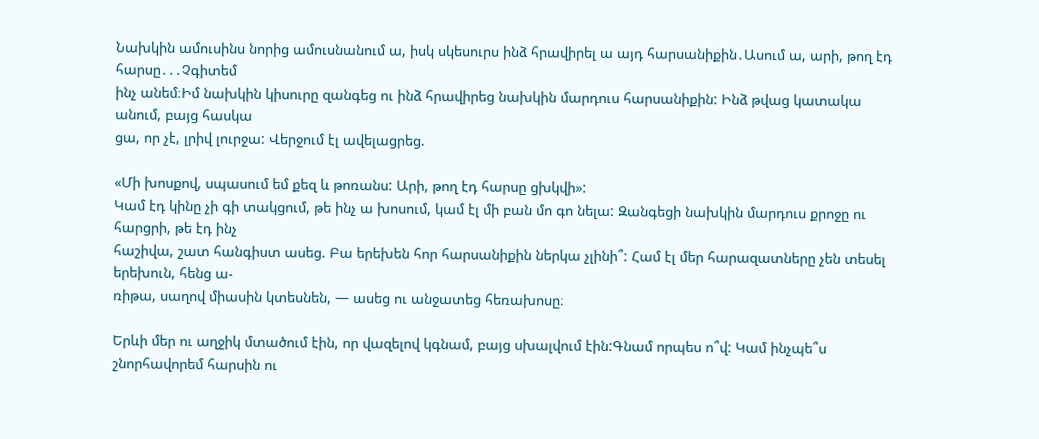Նախկին ամուսինս նորից ամուսնանում ա, իսկ սկեսուրս ինձ հրավիրել ա այդ հարսանիքին․Ասում ա, արի, թող էդ հարսը․․․Չգիտեմ
ինչ անեմ։Իմ նախկին կիսուրը զանգեց ու ինձ հրավիրեց նախկին մարդուս հարսանիքին: Ինձ թվաց կատակա անում, բայց հասկա
ցա, որ չէ, լրիվ լուրջա: Վերջում էլ ավելացրեց.

«Մի խոսքով, սպասում եմ քեզ և թոռանս: Արի, թող էդ հարսը ցխկվի»:
Կամ էդ կինը չի գի տակցում, թե ինչ ա խոսում, կամ էլ մի բան մո գո նելա: Զանգեցի նախկին մարդուս քրոջը ու հարցրի, թե էդ ինչ
հաշիվա, շատ հանգիստ ասեց. Բա երեխեն հոր հարսանիքին ներկա չլինի՞: Համ էլ մեր հարազատները չեն տեսել երեխուն, հենց ա-
ռիթա, սաղով միասին կտեսնեն, — ասեց ու անջատեց հեռախոսը։

Երևի մեր ու աղջիկ մտածում էին, որ վազելով կգնամ, բայց սխալվում էին:Գնամ որպես ո՞վ: Կամ ինչպե՞ս շնորհավորեմ հարսին ու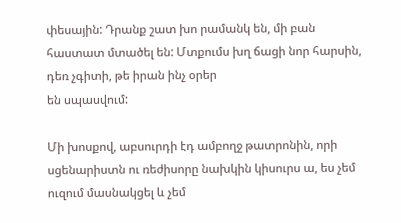փեսային: Դրանք շատ խո րամանկ են, մի բան հաստատ մտածել են: Մտքումս խղ ճացի նոր հարսին, դեռ չգիտի, թե իրան ինչ օրեր
են սպասվում:

Մի խոսքով, աբսուրդի էդ ամբողջ թատրոնին, որի սցենարիստն ու ռեժիսորը նախկին կիսուրս ա, ես չեմ ուզում մասնակցել և չեմ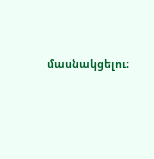մասնակցելու։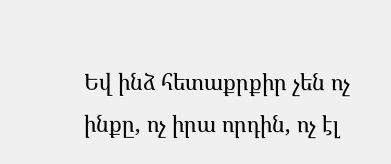Եվ ինձ հետաքրքիր չեն ոչ ինքը, ոչ իրա որդին, ոչ էլ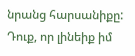նրանց հարսանիքը: Դուք, որ լինեիք իմ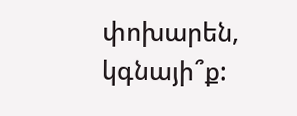փոխարեն, կգնայի՞ք: